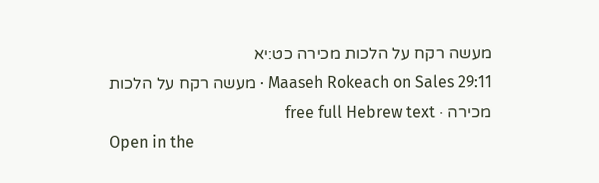מעשה רקח על הלכות מכירה כט:יא
Maaseh Rokeach on Sales 29:11 · מעשה רקח על הלכות מכירה · free full Hebrew text
Open in the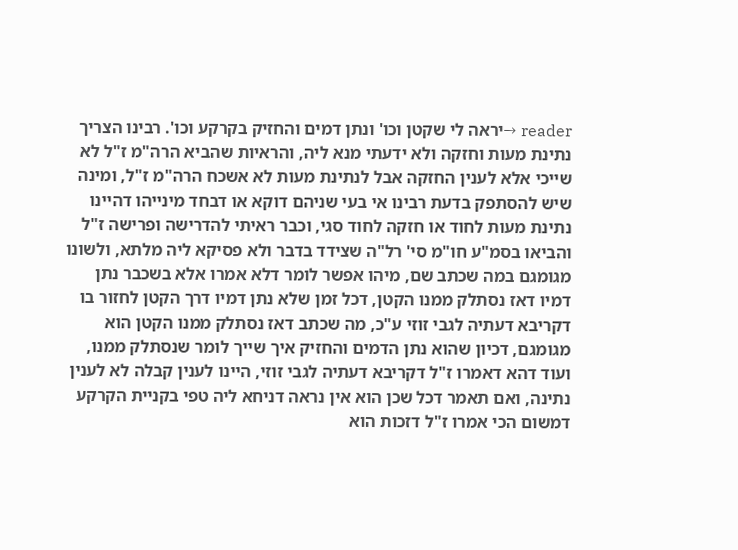reader →יראה לי שקטן וכו' ונתן דמים והחזיק בקרקע וכו'. רבינו הצריך נתינת מעות וחזקה ולא ידעתי מנא ליה, והראיות שהביא הרה"מ ז"ל לא שייכי אלא לענין החזקה אבל לנתינת מעות לא אשכח הרה"מ ז"ל, ומינה שיש להסתפק בדעת רבינו אי בעי שניהם דוקא או דבחד מינייהו דהיינו נתינת מעות לחוד או חזקה לחוד סגי, וכבר ראיתי להדרישה ופרישה ז"ל והביאו בסמ"ע חו"מ סי' רל"ה שצידד בדבר ולא פסיקא ליה מלתא, ולשונו מגומגם במה שכתב שם, מיהו אפשר לומר דלא אמרו אלא בשכבר נתן דמיו דאז נסתלק ממנו הקטן, דכל זמן שלא נתן דמיו דרך הקטן לחזור בו דקריבא דעתיה לגבי זוזי ע"כ, מה שכתב דאז נסתלק ממנו הקטן הוא מגומגם, דכיון שהוא נתן הדמים והחזיק איך שייך לומר שנסתלק ממנו, ועוד דהא דאמרו ז"ל דקריבא דעתיה לגבי זוזי, היינו לענין קבלה לא לענין נתינה, ואם תאמר דכל שכן הוא אין נראה דניחא ליה טפי בקניית הקרקע דמשום הכי אמרו ז"ל דזכות הוא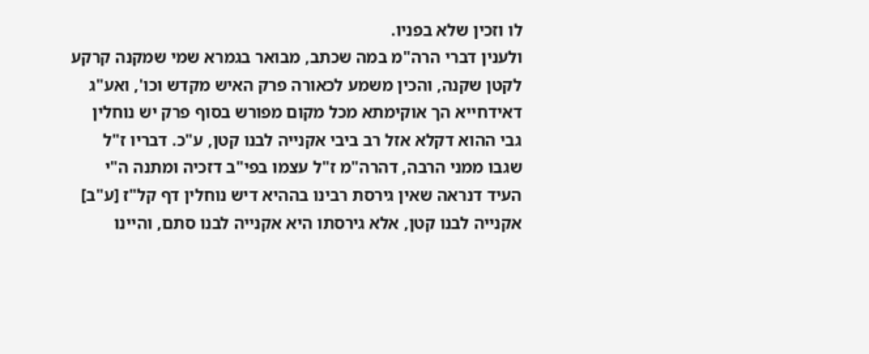לו וזכין שלא בפניו.
ולענין דברי הרה"מ במה שכתב, מבואר בגמרא שמי שמקנה קרקע לקטן שקנה, והכין משמע לכאורה פרק האיש מקדש וכו', ואע"ג דאידחייא הך אוקימתא מכל מקום מפורש בסוף פרק יש נוחלין גבי ההוא דקלא אזל רב ביבי אקנייה לבנו קטן, ע"כ. דבריו ז"ל שגבו ממני הרבה, דהרה"מ ז"ל עצמו בפי"ב דזכיה ומתנה ה"י העיד דנראה שאין גירסת רבינו בההיא דיש נוחלין דף קל"ז [ע"ב] אקנייה לבנו קטן, אלא גירסתו היא אקנייה לבנו סתם, והיינו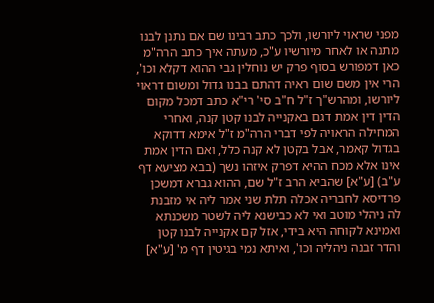מפני שראוי ליורשו, ולכך כתב רבינו שם אם נתנן לבנו מתנה או לאחר מיורשיו ע"כ, מעתה איך כתב הרה"מ כאן דמפורש בסוף פרק יש נוחלין גבי ההוא דקלא וכו', הרי אין משם שום ראיה דהתם בבנו גדול ומשום דראוי ליורשו, ומהרש"ך ז"ל ח"ב סי' רי"א כתב דמכל מקום הדין דין אמת דגם באקנייה לבנו קטן קנה, ואחרי המחילה הראויה לפי דברי הרה"מ ז"ל אימא דדוקא בגדול קאמר, אבל בקטן לא קנה כלל, ואם הדין אמת אינו אלא מכח ההיא דפרק איזהו נשך (בבא מציעא דף ע"ב) [ע"א] שהביא הרב ז"ל שם, ההוא גברא דמשכן פרדיסא לחבריה אכלה תלת שני אמר ליה אי מזבנת לה ניהלי מוטב ואי לא כבישנא ליה לשטר משכנתא ואמינא לקוחה היא בידי, אזל קם אקנייה לבנו קטן והדר זבנה ניהליה וכו', ואיתא נמי בגיטין דף מ' [ע"א]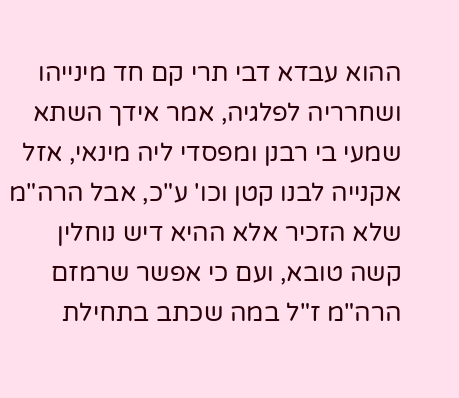ההוא עבדא דבי תרי קם חד מינייהו ושחרריה לפלגיה, אמר אידך השתא שמעי בי רבנן ומפסדי ליה מינאי, אזל אקנייה לבנו קטן וכו' ע"כ, אבל הרה"מ שלא הזכיר אלא ההיא דיש נוחלין קשה טובא, ועם כי אפשר שרמזם הרה"מ ז"ל במה שכתב בתחילת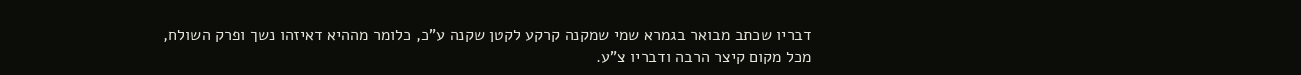דבריו שכתב מבואר בגמרא שמי שמקנה קרקע לקטן שקנה ע"כ, כלומר מההיא דאיזהו נשך ופרק השולח, מכל מקום קיצר הרבה ודבריו צ"ע.